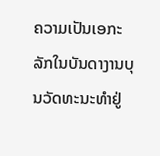ຄວາມເປັນເອກະລັກໃນບັນດາງານບຸນວັດທະນະທຳຢູ່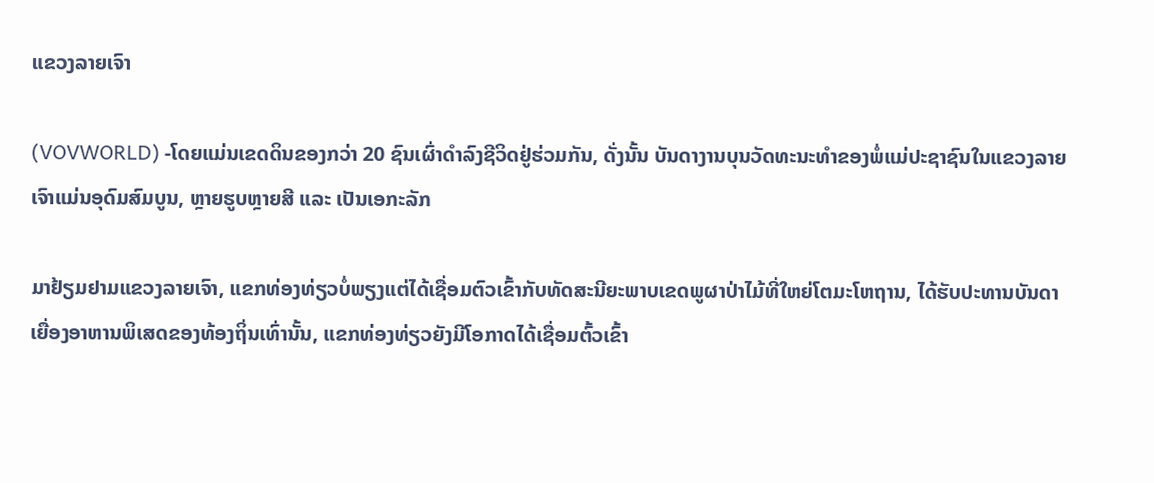ແຂວງລາຍເຈົາ

(VOVWORLD) -ໂດຍແມ່ນເຂດດິນຂອງກວ່າ 20 ຊົນເຜົ່າດຳລົງຊີວິດຢູ່ຮ່ວມກັນ, ດັ່ງນັ້ນ ບັນດາງານບຸນວັດທະນະທຳຂອງພໍ່ແມ່ປະຊາຊົນໃນແຂວງລາຍເຈົາແມ່ນອຸດົມສົມບູນ, ຫຼາຍຮູບຫຼາຍສີ ແລະ ເປັນເອກະລັກ

ມາຢ້ຽມຢາມແຂວງລາຍເຈົາ, ແຂກທ່ອງທ່ຽວບໍ່ພຽງແຕ່ໄດ້ເຊື່ອມຕົວເຂົ້າກັບທັດສະນີຍະພາບເຂດພູຜາປ່າໄມ້ທີ່ໃຫຍ່ໂຕມະໂຫຖານ, ໄດ້ຮັບປະທານບັນດາເຍື່ອງອາຫານພິເສດຂອງທ້ອງຖິ່ນເທົ່ານັ້ນ, ແຂກທ່ອງທ່ຽວຍັງມີໂອກາດໄດ້ເຊື່ອມຕົ້ວເຂົ້າ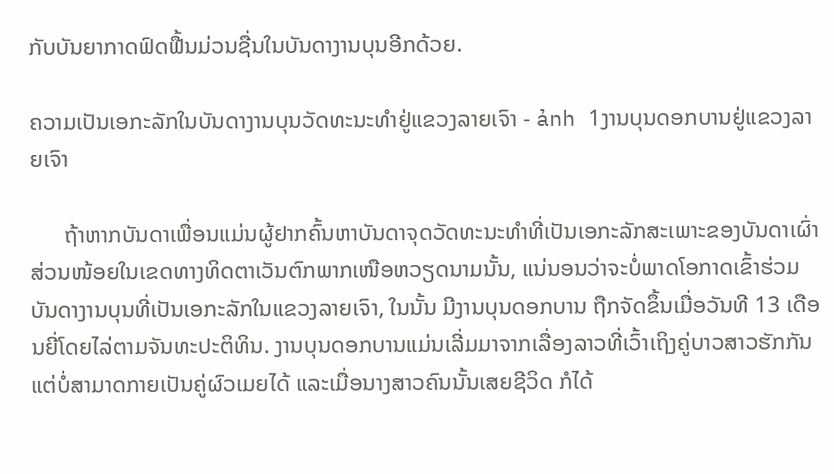ກັບບັນຍາກາດຟົດຟື້ນມ່ວນຊື່ນໃນບັນດາງານບຸນອີກດ້ວຍ.

ຄວາມເປັນເອກະລັກໃນບັນດາງານບຸນວັດທະນະທຳຢູ່ແຂວງລາຍເຈົາ - ảnh 1ງານບຸນດອກບານຢູ່ແຂວງລາຍເຈົາ

      ຖ້າຫາກບັນດາເພື່ອນແມ່ນຜູ້ຢາກຄົ້ນຫາບັນດາຈຸດວັດທະນະທຳທີ່ເປັນເອກະລັກສະເພາະຂອງບັນດາເຜົ່າສ່ວນໜ້ອຍໃນເຂດທາງທິດຕາເວັນຕົກພາກເໜືອຫວຽດນາມນັ້ນ, ແນ່ນອນວ່າຈະບໍ່ພາດໂອກາດເຂົ້າຮ່ວມບັນດາງານບຸນທີ່ເປັນເອກະລັກໃນແຂວງລາຍເຈົາ, ໃນນັ້ນ ມີງານບຸນດອກບານ ຖືກຈັດຂຶ້ນເມື່ອວັນທີ 13 ເດືອນຍີ່ໂດຍໄລ່ຕາມຈັນທະປະຕິທິນ. ງານບຸນດອກບານແມ່ນເລີ່ມມາຈາກເລື່ອງລາວທີ່ເວົ້າເຖິງຄູ່ບາວສາວຮັກກັນແຕ່ບໍ່ສາມາດກາຍເປັນຄູ່ຜົວເມຍໄດ້ ແລະເມື່ອນາງສາວຄົນນັ້ນເສຍຊີວິດ ກໍໄດ້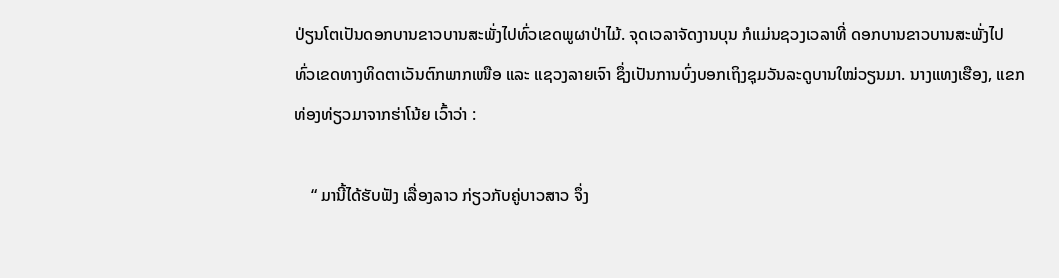ປ່ຽນໂຕເປັນດອກບານຂາວບານສະພັ່ງໄປທົ່ວເຂດພູຜາປ່າໄມ້. ຈຸດເວລາຈັດງານບຸນ ກໍແມ່ນຊວງເວລາທີ່ ດອກບານຂາວບານສະພັ່ງໄປທົ່ວເຂດທາງທິດຕາເວັນຕົກພາກເໜືອ ແລະ ແຊວງລາຍເຈົາ ຊຶ່ງເປັນການບົ່ງບອກເຖິງຊຸມວັນລະດູບານໃໝ່ວຽນມາ. ນາງແທງເຮືອງ, ແຂກທ່ອງທ່ຽວມາຈາກຮ່າໂນ້ຍ ເວົ້າວ່າ :

    “ ມານີ້ໄດ້ຮັບຟັງ ເລື່ອງລາວ ກ່ຽວກັບຄູ່ບາວສາວ ຈຶ່ງ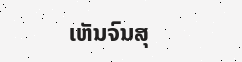ເຫັນຈົນສຸ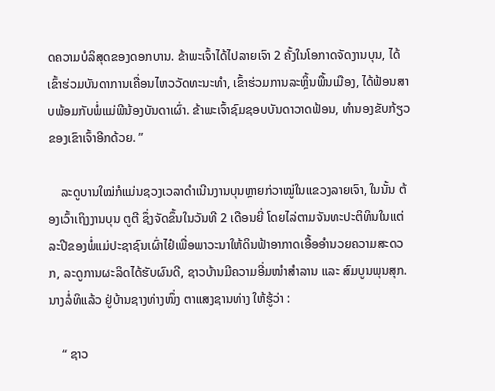ດຄວາມບໍລິສຸດຂອງດອກບານ. ຂ້າພະເຈົ້າໄດ້ໄປລາຍເຈົາ 2 ຄັ້ງໃນໂອກາດຈັດງານບຸນ, ໄດ້ເຂົ້າຮ່ວມບັນດາການເຄື່ອນໄຫວວັດທະນະທຳ, ເຂົ້າຮ່ວມການລະຫຼິ້ນພື້ນເມືອງ, ໄດ້ຟ້ອນສາບພ້ອມກັບພໍ່ແມ່ພີນ້ອງບັນດາເຜົ່າ. ຂ້າພະເຈົ້າຊົມຊອບບັນດາວາດຟ້ອນ, ທຳນອງຂັບກ້ຽວຂອງເຂົາເຈົ້າອີກດ້ວຍ. ”

    ລະດູບານໃໝ່ກໍແມ່ນຊວງເວລາດຳເນີນງານບຸນຫຼາຍກ່ວາໝູ່ໃນແຂວງລາຍເຈົາ, ໃນນັ້ນ ຕ້ອງເວົ້າເຖິງງານບຸນ ຕູຕີ ຊຶ່ງຈັດຂຶ້ນໃນວັນທີ 2 ເດືອນຍີ່ ໂດຍໄລ່ຕາມຈັນທະປະຕິທິນໃນແຕ່ລະປີຂອງພໍ່ແມ່ປະຊາຊົນເຜົ່າໄຢ໋ເພື່ອພາວະນາໃຫ້ດິນຟ້າອາກາດເອື້ອອຳນວຍຄວາມສະດວກ, ລະດູການຜະລິດໄດ້ຮັບຜົນດີ, ຊາວບ້ານມີຄວາມອີ່ມໜຳສຳລານ ແລະ ສົມບູນພຸນສຸກ. ນາງລໍ່ທິແລ້ວ ຢູ່ບ້ານຊາງທ່າງໜຶ່ງ ຕາແສງຊານທ່າງ ໃຫ້ຮູ້ວ່າ :

    “ ຊາວ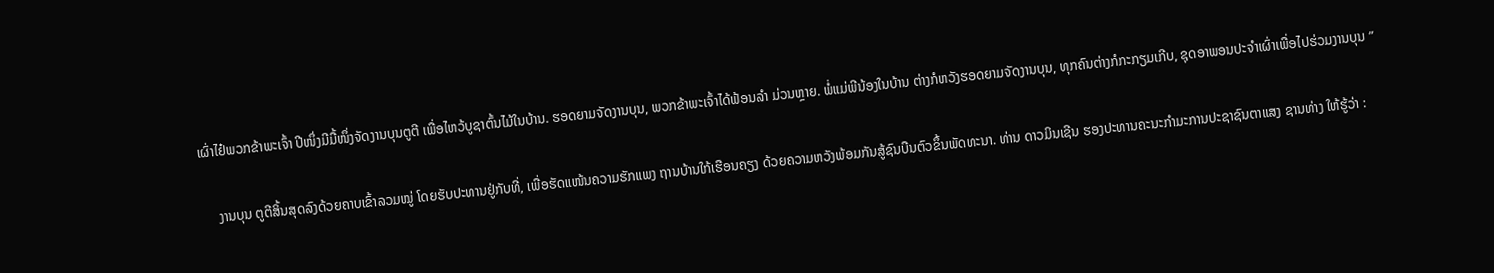ເຜົ່າໄຢ໋ພວກຂ້າພະເຈົ້າ ປີໜຶ່ງມີມື້ໜຶ່ງຈັດງານບຸນຕູຕີ ເພື່ອໄຫວ້ບູຊາຕົ້ນໄມ້ໃນບ້ານ. ຮອດຍາມຈັດງານບຸນ, ພວກຂ້າພະເຈົ້າໄດ້ຟ້ອນລຳ ມ່ວນຫຼາຍ. ພໍ່ແມ່ພີນ້ອງໃນບ້ານ ຕ່າງກໍຫວັງຮອດຍາມຈັດງານບຸນ, ທຸກຄົນຕ່າງກໍກະກຽມເກີບ, ຊຸດອາພອນປະຈຳເຜົ່າເພື່ອໄປຮ່ວມງານບຸນ ”

     ງານບຸນ ຕູຕີສິ້ນສຸດລົງດ້ວຍຄາບເຂົ້າລວມໝູ່ ໂດຍຮັບປະທານຢູ່ກັບທີ່, ເພື່ອຮັດແໜ້ນຄວາມຮັກແພງ ຖານບ້ານໃກ້ເຮືອນຄຽງ ດ້ວຍຄວາມຫວັງພ້ອມກັນສູ້ຊົນບືນຕົວຂຶ້ນພັດທະນາ. ທ່ານ ດາວມິນເຊີນ ຮອງປະທານຄະນະກຳມະການປະຊາຊົນຕາແສງ ຊານທ່າງ ໃຫ້ຮູ້ວ່າ :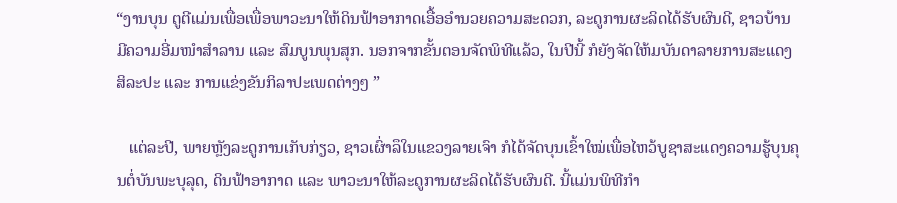“ງານບຸນ ຕູຕີແມ່ນເພື່ອເພື່ອພາວະນາໃຫ້ດິນຟ້າອາກາດເອື້ອອຳນວຍຄວາມສະດວກ, ລະດູການຜະລິດໄດ້ຮັບຜົນດີ, ຊາວບ້ານມີຄວາມອີ່ມໜຳສຳລານ ແລະ ສົມບູນພຸນສຸກ. ນອກຈາກຂັ້ນຕອນຈັດພິທີແລ້ວ, ໃນປີນີ້ ກໍຍັງຈັດໃຫ້ມບັນດາລາຍການສະແດງສິລະປະ ແລະ ການແຂ່ງຂັນກິລາປະເພດຕ່າງໆ ”

   ແຕ່ລະປີ, ພາຍຫຼັງລະດູການເກັບກ່ຽວ, ຊາວເຜົ່າລຶໃນແຂວງລາຍເຈົາ ກໍໄດ້ຈັດບຸນເຂົ້າໃໝ່ເພື່ອໄຫວ້ບູຊາສະແດງຄວາມຮູ້ບຸນຄຸນຕໍ່ບັນພະບຸລຸດ, ດິນຟ້າອາກາດ ແລະ ພາວະນາໃຫ້ລະດູການຜະລິດໄດ້ຮັບຜົນດີ. ນີ້ແມ່ນພິທີກຳ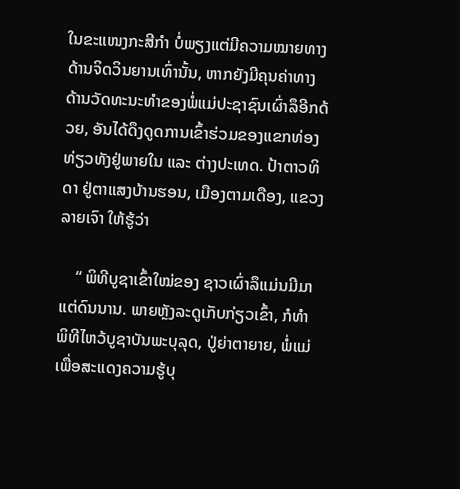ໃນຂະແໜງກະສີກຳ ບໍ່ພຽງແຕ່ມີຄວາມໝາຍທາງດ້ານຈິດວິນຍານເທົ່ານັ້ນ, ຫາກຍັງມີຄຸນຄ່າທາງດ້ານວັດທະນະທຳຂອງພໍ່ແມ່ປະຊາຊົນເຜົ່າລຶອີກດ້ວຍ, ອັນໄດ້ດຶງດູດການເຂົ້າຮ່ວມຂອງແຂກທ່ອງທ່ຽວທັງຢູ່ພາຍໃນ ແລະ ຕ່າງປະເທດ. ປ້າຕາວທິດາ ຢູ່ຕາແສງບ້ານຮອນ, ເມືອງຕາມເດືອງ, ແຂວງລາຍເຈົາ ໃຫ້ຮູ້ວ່າ

    “ ພິທີບູຊາເຂົ້າໃໝ່ຂອງ ຊາວເຜົ່າລຶແມ່ນມີມາແຕ່ດົນນານ. ພາຍຫຼັງລະດູເກັບກ່ຽວເຂົ້າ, ກໍທຳພິທີໄຫວ້ບູຊາບັນພະບຸລຸດ, ປູ່ຍ່າຕາຍາຍ, ພໍ່ແມ່ເພື່ອສະແດງຄວາມຮູ້ບຸ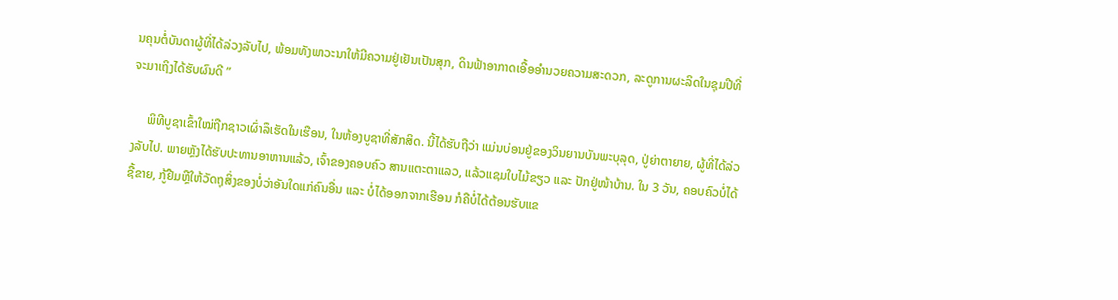ນຄຸນຕໍ່ບັນດາຜູ້ທີ່ໄດ້ລ່ວງລັບໄປ, ພ້ອມທັງພາວະນາໃຫ້ມີຄວາມຢູ່ເຢັນເປັນສຸກ, ດິນຟ້າອາກາດເອື້ອອຳນວຍຄວາມສະດວກ, ລະດູການຜະລິດໃນຊຸມປີທີ່ຈະມາເຖິງໄດ້ຮັບຜົນດີ ”

     ພິທີບູຊາເຂົ້າໃໝ່ຖືກຊາວເຜົ່າລຶເຮັດໃນເຮືອນ, ໃນຫ້ອງບູຊາທີ່ສັກສິດ. ນີ້ໄດ້ຮັບຖືວ່າ ແມ່ນບ່ອນຢູ່ຂອງວິນຍານບັນພະບຸລຸດ, ປູ່ຍ່າຕາຍາຍ, ຜູ້ທີ່ໄດ້ລ່ວງລັບໄປ. ພາຍຫຼັງໄດ້ຮັບປະທານອາຫານແລ້ວ, ເຈົ້າຂອງຄອບຄົວ ສານແຕະຕາແລວ, ແລ້ວແຊມໃບໄມ້ຂຽວ ແລະ ປັກຢູ່ໜ້າບ້ານ. ໃນ 3 ວັນ, ຄອບຄົວບໍ່ໄດ້ຊື້ຂາຍ, ກູ້ຢືມຫຼືໃຫ້ວັດຖຸສິ່ງຂອງບໍ່ວ່າອັນໃດແກ່ຄົນອື່ນ ແລະ ບໍ່ໄດ້ອອກຈາກເຮືອນ ກໍຄືບໍ່ໄດ້ຕ້ອນຮັບແຂ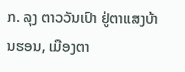ກ. ລຸງ ຕາວວັນເປົາ ຢູ່ຕາແສງບ້ານຮອນ, ເມືອງຕາ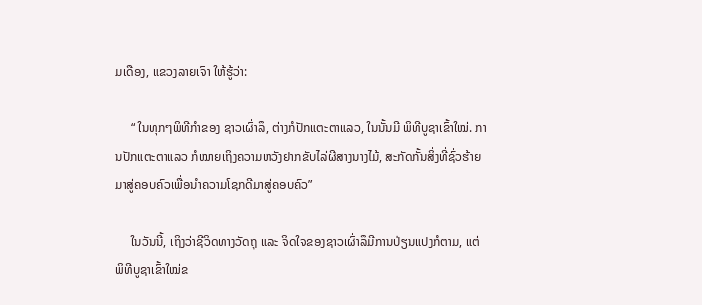ມເດືອງ, ແຂວງລາຍເຈົາ ໃຫ້ຮູ້ວ່າ:

     “ ໃນທຸກໆພິທີກຳຂອງ ຊາວເຜົ່າລຶ, ຕ່າງກໍປັກແຕະຕາແລວ, ໃນນັ້ນມີ ພິທີບູຊາເຂົ້າໃໝ່. ການປັກແຕະຕາແລວ ກໍໝາຍເຖິງຄວາມຫວັງຢາກຂັບໄລ່ຜີສາງນາງໄມ້, ສະກັດກັ້ນສິ່ງທີ່ຊົ່ວຮ້າຍມາສູ່ຄອບຄົວເພື່ອນຳຄວາມໂຊກດີມາສູ່ຄອບຄົວ”

     ໃນວັນນີ້, ເຖິງວ່າຊີວິດທາງວັດຖຸ ແລະ ຈິດໃຈຂອງຊາວເຜົ່າລຶມີການປ່ຽນແປງກໍຕາມ, ແຕ່ ພິທີບູຊາເຂົ້າໃໝ່ຂ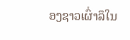ອງຊາວເຜົ່າລຶໃນ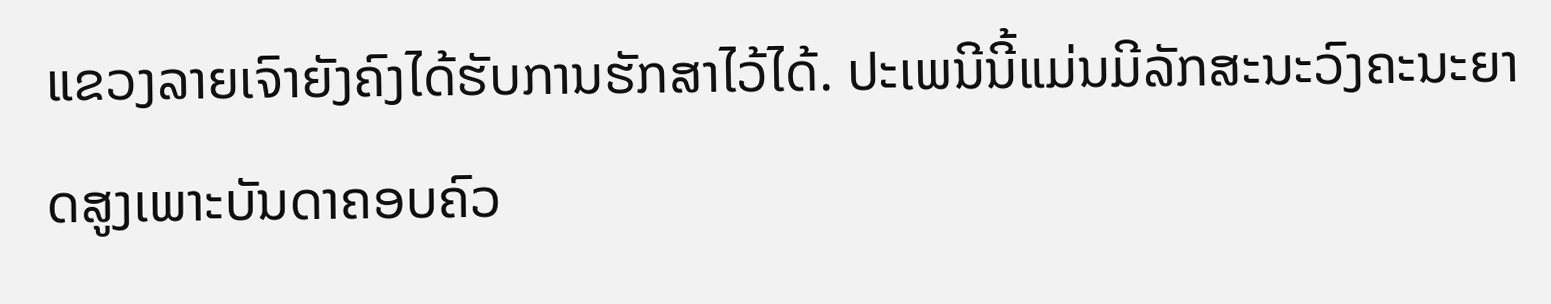ແຂວງລາຍເຈົາຍັງຄົງໄດ້ຮັບການຮັກສາໄວ້ໄດ້. ປະເພນີນີ້ແມ່ນມີລັກສະນະວົງຄະນະຍາດສູງເພາະບັນດາຄອບຄົວ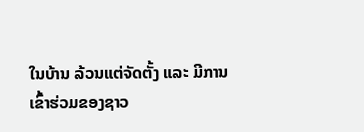ໃນບ້ານ ລ້ວນແຕ່ຈັດຕັ້ງ ແລະ ມີການເຂົ້າຮ່ວມຂອງຊາວ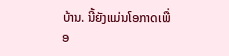ບ້ານ. ນີ້ຍັງແມ່ນໂອກາດເພື່ອ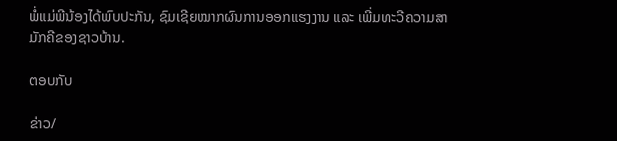ພໍ່ແມ່ພີນ້ອງໄດ້ພົບປະກັນ, ຊົມເຊີຍໝາກຜົນການອອກແຮງງານ ແລະ ເພີ່ມທະວີຄວາມສາມັກຄີຂອງຊາວບ້ານ.

ຕອບກັບ

ຂ່າວ/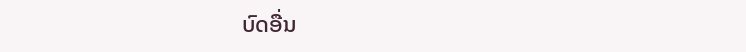ບົດອື່ນ